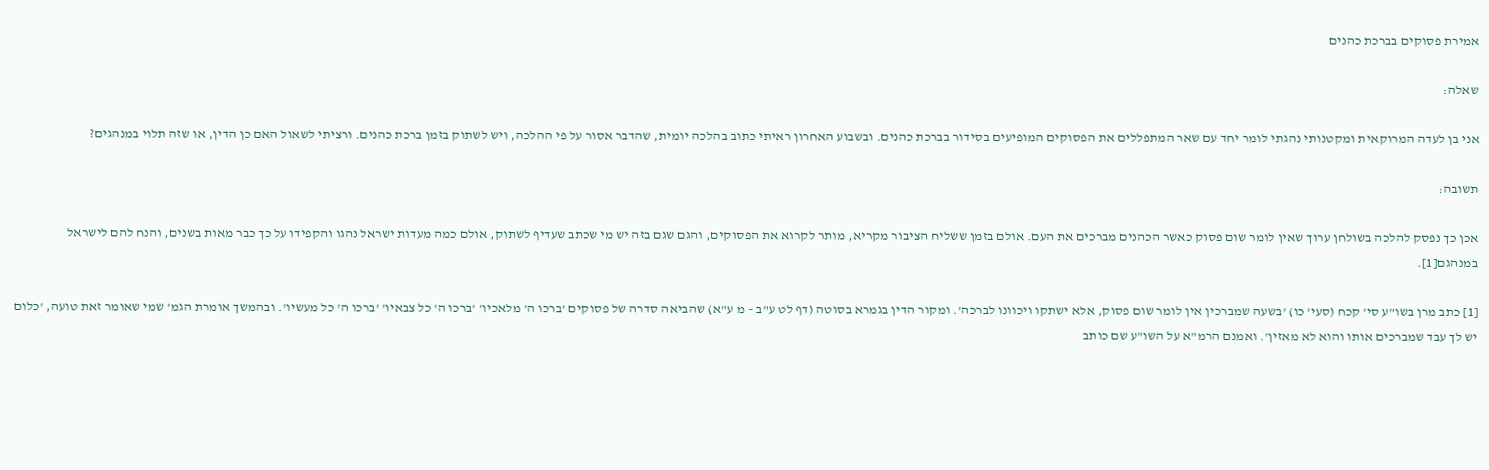אמירת פסוקים בברכת כהנים

שאלה:

אני בן לעדה המרוקאית ומקטנותי נהגתי לומר יחד עם שאר המתפללים את הפסוקים המופיעים בסידור בברכת כהנים. ובשבוע האחרון ראיתי כתוב בהלכה יומית, שהדבר אסור על פי ההלכה, ויש לשתוק בזמן ברכת כהנים. ורציתי לשאול האם כן הדין, או שזה תלוי במנהגים?

תשובה:

אכן כך נפסק להלכה בשולחן ערוך שאין לומר שום פסוק כאשר הכהנים מברכים את העם. אולם בזמן ששליח הציבור מקריא, מותר לקרוא את הפסוקים, והגם שגם בזה יש מי שכתב שעדיף לשתוק, אולם כמה מעדות ישראל נהגו והקפידו על כך כבר מאות בשנים, והנח להם לישראל במנהגם[1].

[1] כתב מרן בשו"ע סי' קכח (סעי' כו) 'בשעה שמברכין אין לומר שום פסוק, אלא ישתקו ויכוונו לברכה'. ומקור הדין בגמרא בסוטה (דף לט ע"ב – מ ע"א) שהביאה סדרה של פסוקים 'ברכו ה' מלאכיו' 'ברכו ה' כל צבאיו' 'ברכו ה' כל מעשיו'. ובהמשך אומרת הגמ' שמי שאומר זאת טועה, 'כלום יש לך עבד שמברכים אותו והוא לא מאזין'. ואמנם הרמ"א על השו"ע שם כותב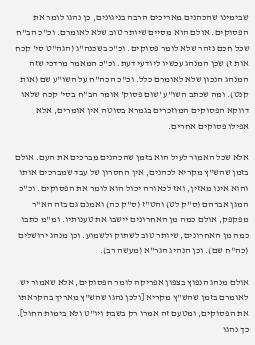שבימינו שהכהנים מאריכים הרבה בניגונים, כן נהגו לומר את הפסוקים. אולם הוא מסיים שיותר טוב שלא לאומרם. וכ"כ הב"ח שכל חכם נזהר שלא לומר פסוקים. וכ"כ בשכנה"ג (הגה"ט סי' קכח אות ז) שכן המנהג עכשיו ליודעי דעת. וכ"כ המאמר מרדכי שזה המנהג הנכון שלא לאומרם כלל. וכ"כ הכה"ח על השו"ע שם (אות קנט). ומה שכתב השו"ע 'שום פסוק' אומר הב"ח בסי' קכח שלאו דווקא הפסוקים המוזכרים בגמרא בסוטה אין אומרים, אלא אפילו פסוקים אחרים.

אלא שכל האמור לעיל הוא בזמן שהכהנים מברכים את העם. אולם בזמן שהש"ץ מקריא לכהנים, אין החסרון של עבד שמברכים אותו והוא אינו מאזין, ואז לכאורה יכול הוא לומר את הפסוקים. וכ"כ המגן אברהם (ס"ק לט) והט"ז (ס"ק כה) ואמנם גם בזה הא"ר מפקפק, אולם כמה מן האחרונים יישבו את טענותיו. ומ"מ כתבו כמה מן האחרונים, שיותר טוב לשתוק ולשמוע. וכן מנהג ירושלים (כה"ח שם). וכן הנהיג הגר"א (מעשה רב).

אולם מנהג הנפוץ בצפון אפריקה לומר הפסוקים, אלא שאמור יש לאומרם בזמן שהש"ץ מקריא [ולכן נהגו שהש"ץ מאריך בהקראתו את הפסוקים, ומטעם זה אמרו רק בשבת ויו"ט ולא בימות החול]. כך נהגו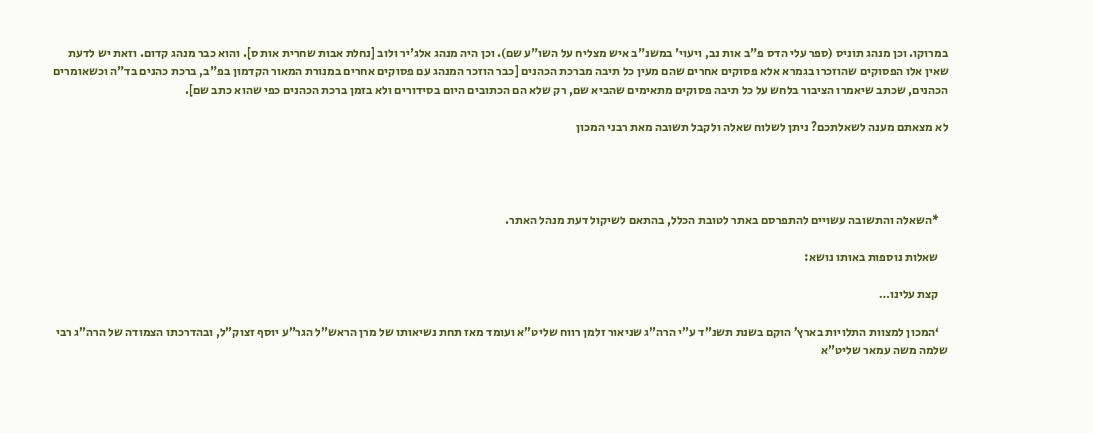במרוקו. וכן מנהג תוניס (ספר עלי הדס פ"ב אות נב, ויעוי' במשנ"ב איש מצליח על השו"ע שם). וכן היה מנהג אלג'יר ולוב [נחלת אבות שחרית אות ס]. והוא כבר מנהג קדום. וזאת יש לדעת שאין אלו הפסוקים שהוזכרו בגמרא אלא פסוקים אחרים שהם מעין כל תיבה מברכת הכהנים [כבר הוזכר המנהג עם פסוקים אחרים במנורת המאור הקדמון בפ"ב, ברכת כהנים בד"ה וכשאומרים הכהנים, שכתב שיאמרו הציבור בלחש על כל תיבה פסוקים מתאימים שהביא שם, רק שלא הם הכתובים היום בסידורים ולא בזמן ברכת הכהנים כפי שהוא כתב שם].

לא מצאתם מענה לשאלתכם? ניתן לשלוח שאלה ולקבל תשובה מאת רבני המכון




    *השאלה והתשובה עשויים להתפרסם באתר לטובת הכלל, בהתאם לשיקול דעת מנהל האתר.

    שאלות נוספות באותו נושא:

    קצת עלינו…

    ‘המכון למצוות התלויות בארץ’ הוקם בשנת תשנ”ד ע”י הרה”ג שניאור זלמן רווח שליט”א ועומד מאז תחת נשיאותו של מרן הראש”ל הגר”ע יוסף זצוק”ל, ובהדרכתו הצמודה של הרה”ג רבי שלמה משה עמאר שליט”א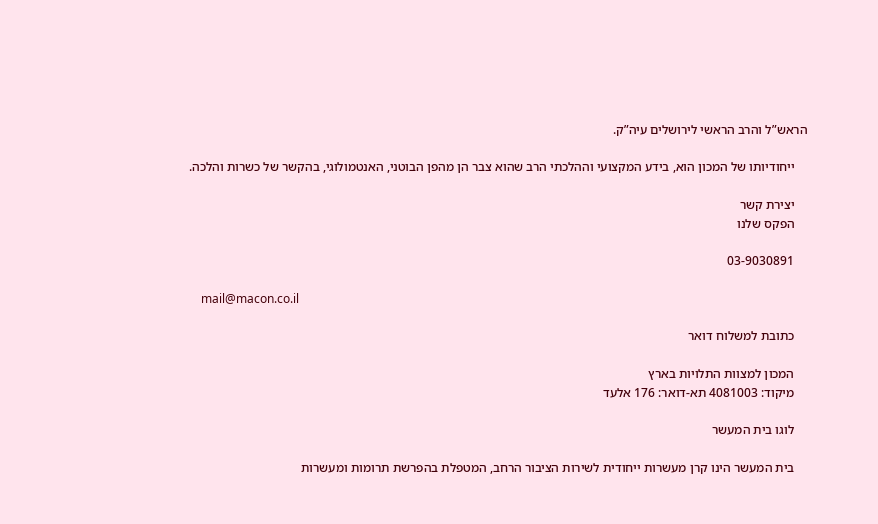הראש”ל והרב הראשי לירושלים עיה”ק.

    ייחודיותו של המכון הוא, בידע המקצועי וההלכתי הרב שהוא צבר הן מהפן הבוטני, האנטמולוגי, בהקשר של כשרות והלכה.

    יצירת קשר
    הפקס שלנו

    03-9030891

    mail@macon.co.il

    כתובת למשלוח דואר

    המכון למצוות התלויות בארץ
    מיקוד: 4081003 תא-דואר: 176 אלעד

    לוגו בית המעשר

    בית המעשר הינו קרן מעשרות ייחודית לשירות הציבור הרחב, המטפלת בהפרשת תרומות ומעשרות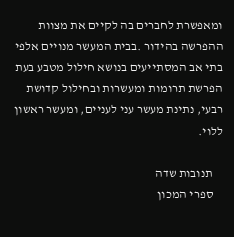ומאפשרת לחברים בה לקיים את מצוות ההפרשה בהידור .בבית המעשר מנויים אלפי בתי אב המסתייעים בנושא חילול מטבע בעת הפרשת תרומות ומעשרות ובחילול קדושת רבעי, נתינת מעשר עני לעניים, ומעשר ראשון ללוי.

    תנובות שדה
    ספרי המכון